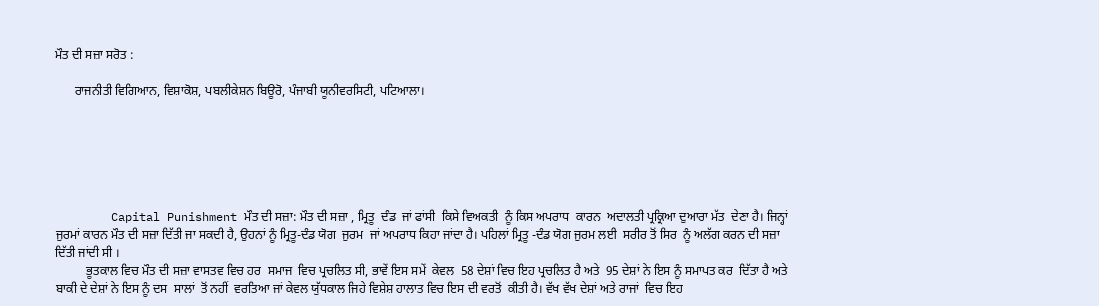ਮੌਤ ਦੀ ਸਜ਼ਾ ਸਰੋਤ :

      ਰਾਜਨੀਤੀ ਵਿਗਿਆਨ, ਵਿਸ਼ਾਕੋਸ਼, ਪਬਲੀਕੇਸ਼ਨ ਬਿਊਰੋ, ਪੰਜਾਬੀ ਯੂਨੀਵਰਸਿਟੀ, ਪਟਿਆਲਾ।






        Capital Punishment ਮੌਤ ਦੀ ਸਜ਼ਾ: ਮੌਤ ਦੀ ਸਜ਼ਾ , ਮ੍ਰਿਤੂ  ਦੰਡ  ਜਾਂ ਫਾਂਸੀ  ਕਿਸੇ ਵਿਅਕਤੀ  ਨੂੰ ਕਿਸ ਅਪਰਾਧ  ਕਾਰਨ  ਅਦਾਲਤੀ ਪ੍ਰਕ੍ਰਿਆ ਦੁਆਰਾ ਮੱਤ  ਦੇਣਾ ਹੈ। ਜਿਨ੍ਹਾਂ ਜੁਰਮਾਂ ਕਾਰਨ ਮੌਤ ਦੀ ਸਜ਼ਾ ਦਿੱਤੀ ਜਾ ਸਕਦੀ ਹੈ, ਉਹਨਾਂ ਨੂੰ ਮ੍ਰਿਤੂ-ਦੰਡ ਯੋਗ  ਜੁਰਮ  ਜਾਂ ਅਪਰਾਧ ਕਿਹਾ ਜਾਂਦਾ ਹੈ। ਪਹਿਲਾਂ ਮ੍ਰਿਤੂ -ਦੰਡ ਯੋਗ ਜੁਰਮ ਲਈ  ਸਰੀਰ ਤੋਂ ਸਿਰ  ਨੂੰ ਅਲੱਗ ਕਰਨ ਦੀ ਸਜ਼ਾ ਦਿੱਤੀ ਜਾਂਦੀ ਸੀ ।
          ਭੂਤਕਾਲ ਵਿਚ ਮੌਤ ਦੀ ਸਜ਼ਾ ਵਾਸਤਵ ਵਿਚ ਹਰ  ਸਮਾਜ  ਵਿਚ ਪ੍ਰਚਲਿਤ ਸੀ, ਭਾਵੇਂ ਇਸ ਸਮੇਂ  ਕੇਵਲ  58 ਦੇਸ਼ਾਂ ਵਿਚ ਇਹ ਪ੍ਰਚਲਿਤ ਹੈ ਅਤੇ  95 ਦੇਸ਼ਾਂ ਨੇ ਇਸ ਨੂੰ ਸਮਾਪਤ ਕਰ  ਦਿੱਤਾ ਹੈ ਅਤੇ ਬਾਕੀ ਦੇ ਦੇਸ਼ਾਂ ਨੇ ਇਸ ਨੂੰ ਦਸ  ਸਾਲਾਂ  ਤੋਂ ਨਹੀਂ  ਵਰਤਿਆ ਜਾਂ ਕੇਵਲ ਯੁੱਧਕਾਲ ਜਿਹੇ ਵਿਸ਼ੇਸ਼ ਹਾਲਾਤ ਵਿਚ ਇਸ ਦੀ ਵਰਤੋਂ  ਕੀਤੀ ਹੈ। ਵੱਖ ਵੱਖ ਦੇਸ਼ਾਂ ਅਤੇ ਰਾਜਾਂ  ਵਿਚ ਇਹ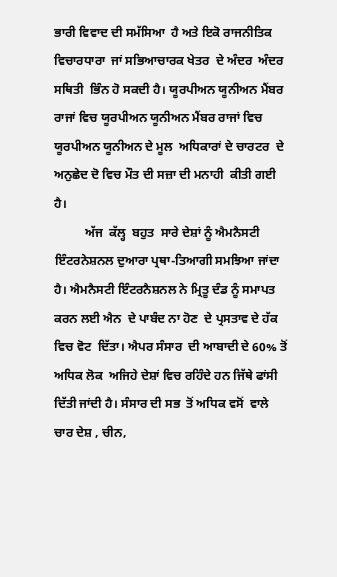ਭਾਰੀ ਵਿਵਾਦ ਦੀ ਸਮੱਸਿਆ  ਹੈ ਅਤੇ ਇਕੋ ਰਾਜਨੀਤਿਕ ਵਿਚਾਰਧਾਰਾ  ਜਾਂ ਸਭਿਆਚਾਰਕ ਖੇਤਰ  ਦੇ ਅੰਦਰ  ਅੰਦਰ ਸਥਿਤੀ  ਭਿੰਨ ਹੋ ਸਕਦੀ ਹੈ। ਯੂਰਪੀਅਨ ਯੂਨੀਅਨ ਮੈਂਬਰ ਰਾਜਾਂ ਵਿਚ ਯੂਰਪੀਅਨ ਯੂਨੀਅਨ ਮੈਂਬਰ ਰਾਜਾਂ ਵਿਚ ਯੂਰਪੀਅਨ ਯੂਨੀਅਨ ਦੇ ਮੂਲ  ਅਧਿਕਾਰਾਂ ਦੇ ਚਾਰਟਰ  ਦੇ ਅਨੁਛੇਦ ਦੋ ਵਿਚ ਮੌਤ ਦੀ ਸਜ਼ਾ ਦੀ ਮਨਾਹੀ  ਕੀਤੀ ਗਈ  ਹੈ।
          ਅੱਜ  ਕੱਲ੍ਹ  ਬਹੁਤ  ਸਾਰੇ ਦੇਸ਼ਾਂ ਨੂੰ ਐਮਨੈਸਟੀ ਇੰਟਰਨੇਸ਼ਨਲ ਦੁਆਰਾ ਪ੍ਰਥਾ-ਤਿਆਗੀ ਸਮਝਿਆ ਜਾਂਦਾ ਹੈ। ਐਮਨੈਸਟੀ ਇੰਟਰਨੈਸ਼ਨਲ ਨੇ ਮ੍ਰਿਤੂ ਦੰਡ ਨੂੰ ਸਮਾਪਤ ਕਰਨ ਲਈ ਐਨ  ਦੇ ਪਾਬੰਦ ਨਾ ਹੋਣ  ਦੇ ਪ੍ਰਸਤਾਵ ਦੇ ਹੱਕ  ਵਿਚ ਵੋਟ  ਦਿੱਤਾ। ਐਪਰ ਸੰਸਾਰ  ਦੀ ਆਬਾਦੀ ਦੇ 60% ਤੋਂ ਅਧਿਕ ਲੋਕ  ਅਜਿਹੇ ਦੇਸ਼ਾਂ ਵਿਚ ਰਹਿੰਦੇ ਹਨ ਜਿੱਥੇ ਫਾਂਸੀ ਦਿੱਤੀ ਜਾਂਦੀ ਹੈ। ਸੰਸਾਰ ਦੀ ਸਭ  ਤੋਂ ਅਧਿਕ ਵਸੋਂ  ਵਾਲੇ  ਚਾਰ ਦੇਸ਼ , ਚੀਨ,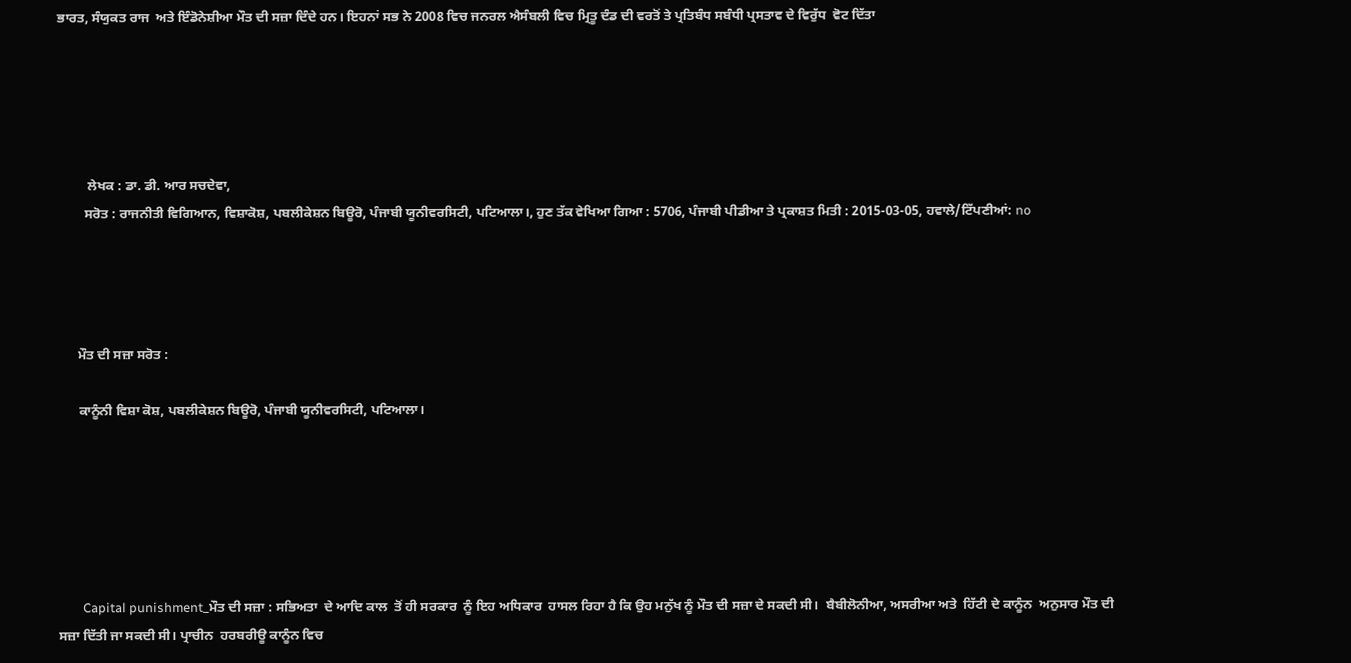ਭਾਰਤ, ਸੰਯੁਕਤ ਰਾਜ  ਅਤੇ ਇੰਡੋਨੇਸ਼ੀਆ ਮੌਤ ਦੀ ਸਜ਼ਾ ਦਿੰਦੇ ਹਨ। ਇਹਨਾਂ ਸਭ ਨੇ 2008 ਵਿਚ ਜਨਰਲ ਐਸੰਬਲੀ ਵਿਚ ਮ੍ਰਿਤੂ ਦੰਡ ਦੀ ਵਰਤੋਂ ਤੇ ਪ੍ਰਤਿਬੰਧ ਸਬੰਧੀ ਪ੍ਰਸਤਾਵ ਦੇ ਵਿਰੁੱਧ  ਵੋਟ ਦਿੱਤਾ





         ਲੇਖਕ : ਡਾ. ਡੀ. ਆਰ ਸਚਦੇਵਾ,
        ਸਰੋਤ : ਰਾਜਨੀਤੀ ਵਿਗਿਆਨ, ਵਿਸ਼ਾਕੋਸ਼, ਪਬਲੀਕੇਸ਼ਨ ਬਿਊਰੋ, ਪੰਜਾਬੀ ਯੂਨੀਵਰਸਿਟੀ, ਪਟਿਆਲਾ।, ਹੁਣ ਤੱਕ ਵੇਖਿਆ ਗਿਆ : 5706, ਪੰਜਾਬੀ ਪੀਡੀਆ ਤੇ ਪ੍ਰਕਾਸ਼ਤ ਮਿਤੀ : 2015-03-05, ਹਵਾਲੇ/ਟਿੱਪਣੀਆਂ: no




      ਮੌਤ ਦੀ ਸਜ਼ਾ ਸਰੋਤ :

      ਕਾਨੂੰਨੀ ਵਿਸ਼ਾ ਕੋਸ਼, ਪਬਲੀਕੇਸ਼ਨ ਬਿਊਰੋ, ਪੰਜਾਬੀ ਯੂਨੀਵਰਸਿਟੀ, ਪਟਿਆਲਾ।






        Capital punishment_ਮੌਤ ਦੀ ਸਜ਼ਾ : ਸਭਿਅਤਾ  ਦੇ ਆਦਿ ਕਾਲ  ਤੋਂ ਹੀ ਸਰਕਾਰ  ਨੂੰ ਇਹ ਅਧਿਕਾਰ  ਹਾਸਲ ਰਿਹਾ ਹੈ ਕਿ ਉਹ ਮਨੁੱਖ ਨੂੰ ਮੌਤ ਦੀ ਸਜ਼ਾ ਦੇ ਸਕਦੀ ਸੀ।  ਬੈਬੀਲੋਨੀਆ, ਅਸਰੀਆ ਅਤੇ  ਹਿੱਟੀ ਦੇ ਕਾਨੂੰਨ  ਅਨੁਸਾਰ ਮੌਤ ਦੀ ਸਜ਼ਾ ਦਿੱਤੀ ਜਾ ਸਕਦੀ ਸੀ। ਪ੍ਰਾਚੀਨ  ਹਰਬਰੀਊ ਕਾਨੂੰਨ ਵਿਚ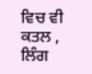ਵਿਚ ਵੀ ਕਤਲ , ਲਿੰਗ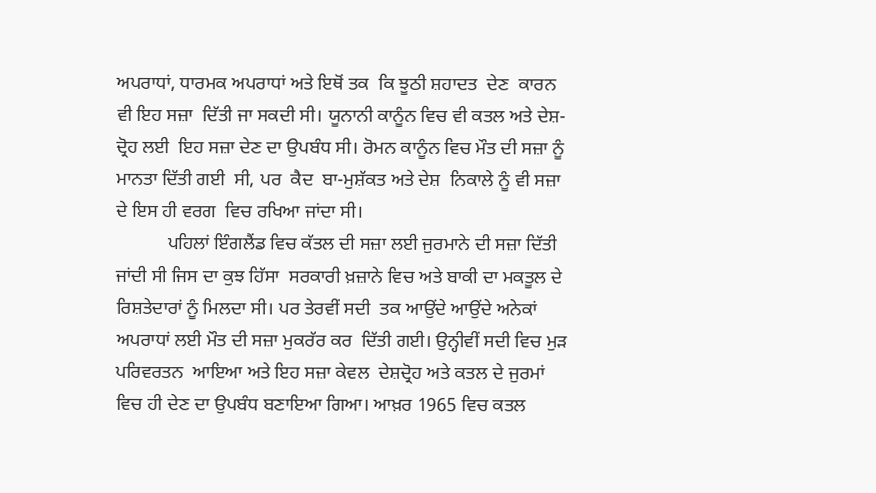ਅਪਰਾਧਾਂ, ਧਾਰਮਕ ਅਪਰਾਧਾਂ ਅਤੇ ਇਥੋਂ ਤਕ  ਕਿ ਝੂਠੀ ਸ਼ਹਾਦਤ  ਦੇਣ  ਕਾਰਨ  ਵੀ ਇਹ ਸਜ਼ਾ  ਦਿੱਤੀ ਜਾ ਸਕਦੀ ਸੀ। ਯੂਨਾਨੀ ਕਾਨੂੰਨ ਵਿਚ ਵੀ ਕਤਲ ਅਤੇ ਦੇਸ਼-ਦ੍ਰੋਹ ਲਈ  ਇਹ ਸਜ਼ਾ ਦੇਣ ਦਾ ਉਪਬੰਧ ਸੀ। ਰੋਮਨ ਕਾਨੂੰਨ ਵਿਚ ਮੌਤ ਦੀ ਸਜ਼ਾ ਨੂੰ ਮਾਨਤਾ ਦਿੱਤੀ ਗਈ  ਸੀ, ਪਰ  ਕੈਦ  ਬਾ-ਮੁਸ਼ੱਕਤ ਅਤੇ ਦੇਸ਼  ਨਿਕਾਲੇ ਨੂੰ ਵੀ ਸਜ਼ਾ ਦੇ ਇਸ ਹੀ ਵਰਗ  ਵਿਚ ਰਖਿਆ ਜਾਂਦਾ ਸੀ।
           ਪਹਿਲਾਂ ਇੰਗਲੈਂਡ ਵਿਚ ਕੱਤਲ ਦੀ ਸਜ਼ਾ ਲਈ ਜੁਰਮਾਨੇ ਦੀ ਸਜ਼ਾ ਦਿੱਤੀ ਜਾਂਦੀ ਸੀ ਜਿਸ ਦਾ ਕੁਝ ਹਿੱਸਾ  ਸਰਕਾਰੀ ਖ਼ਜ਼ਾਨੇ ਵਿਚ ਅਤੇ ਬਾਕੀ ਦਾ ਮਕਤੂਲ ਦੇ ਰਿਸ਼ਤੇਦਾਰਾਂ ਨੂੰ ਮਿਲਦਾ ਸੀ। ਪਰ ਤੇਰਵੀਂ ਸਦੀ  ਤਕ ਆਉਂਦੇ ਆਉਂਦੇ ਅਨੇਕਾਂ  ਅਪਰਾਧਾਂ ਲਈ ਮੌਤ ਦੀ ਸਜ਼ਾ ਮੁਕਰੱਰ ਕਰ  ਦਿੱਤੀ ਗਈ। ਉਨ੍ਹੀਵੀਂ ਸਦੀ ਵਿਚ ਮੁੜ  ਪਰਿਵਰਤਨ  ਆਇਆ ਅਤੇ ਇਹ ਸਜ਼ਾ ਕੇਵਲ  ਦੇਸ਼ਦ੍ਰੋਹ ਅਤੇ ਕਤਲ ਦੇ ਜੁਰਮਾਂ ਵਿਚ ਹੀ ਦੇਣ ਦਾ ਉਪਬੰਧ ਬਣਾਇਆ ਗਿਆ। ਆਖ਼ਰ 1965 ਵਿਚ ਕਤਲ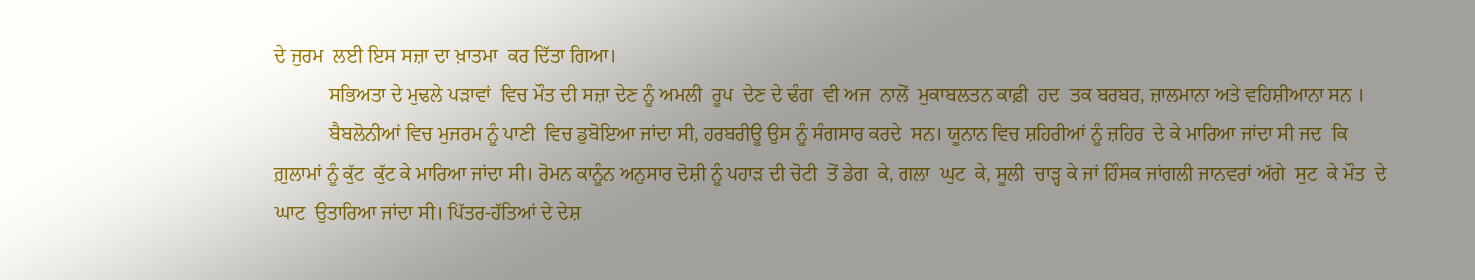ਦੇ ਜੁਰਮ  ਲਈ ਇਸ ਸਜ਼ਾ ਦਾ ਖ਼ਾਤਮਾ  ਕਰ ਦਿੱਤਾ ਗਿਆ।
           ਸਭਿਅਤਾ ਦੇ ਮੁਢਲੇ ਪੜਾਵਾਂ  ਵਿਚ ਮੌਤ ਦੀ ਸਜ਼ਾ ਦੇਣ ਨੂੰ ਅਮਲੀ  ਰੂਪ  ਦੇਣ ਦੇ ਢੰਗ  ਵੀ ਅਜ  ਨਾਲੋਂ  ਮੁਕਾਬਲਤਨ ਕਾਫ਼ੀ  ਹਦ  ਤਕ ਬਰਬਰ, ਜ਼ਾਲਮਾਨਾ ਅਤੇ ਵਹਿਸ਼ੀਆਨਾ ਸਨ ।
           ਬੈਬਲੋਨੀਆਂ ਵਿਚ ਮੁਜਰਮ ਨੂੰ ਪਾਣੀ  ਵਿਚ ਡੁਬੋਇਆ ਜਾਂਦਾ ਸੀ, ਹਰਬਰੀਊ ਉਸ ਨੂੰ ਸੰਗਸਾਰ ਕਰਦੇ  ਸਨ। ਯੂਨਾਨ ਵਿਚ ਸ਼ਹਿਰੀਆਂ ਨੂੰ ਜ਼ਹਿਰ  ਦੇ ਕੇ ਮਾਰਿਆ ਜਾਂਦਾ ਸੀ ਜਦ  ਕਿ ਗ਼ੁਲਾਮਾਂ ਨੂੰ ਕੁੱਟ  ਕੁੱਟ ਕੇ ਮਾਰਿਆ ਜਾਂਦਾ ਸੀ। ਰੋਮਨ ਕਾਨੂੰਨ ਅਨੁਸਾਰ ਦੋਸ਼ੀ ਨੂੰ ਪਹਾੜ ਦੀ ਚੋਟੀ  ਤੋਂ ਡੇਗ  ਕੇ, ਗਲਾ  ਘੁਟ  ਕੇ, ਸੂਲੀ  ਚਾੜ੍ਹ ਕੇ ਜਾਂ ਹਿੰਸਕ ਜਾਂਗਲੀ ਜਾਨਵਰਾਂ ਅੱਗੇ  ਸੁਟ  ਕੇ ਮੌਤ  ਦੇ ਘਾਟ  ਉਤਾਰਿਆ ਜਾਂਦਾ ਸੀ। ਪਿੱਤਰ-ਹੱਤਿਆਂ ਦੇ ਦੇਸ਼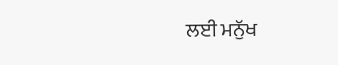ਲਈ ਮਨੁੱਖ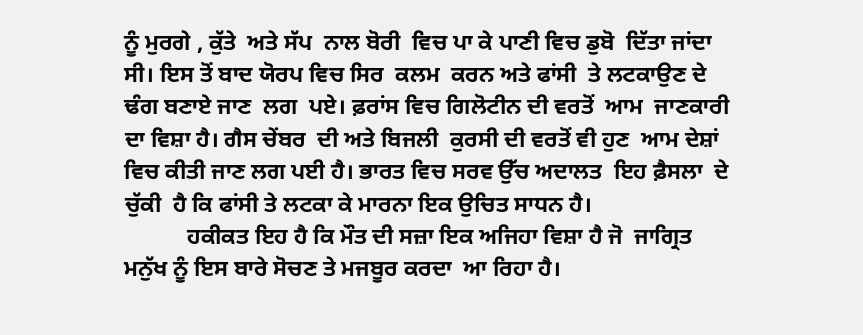ਨੂੰ ਮੁਰਗੇ , ਕੁੱਤੇ  ਅਤੇ ਸੱਪ  ਨਾਲ ਬੋਰੀ  ਵਿਚ ਪਾ ਕੇ ਪਾਣੀ ਵਿਚ ਡੁਬੋ  ਦਿੱਤਾ ਜਾਂਦਾ ਸੀ। ਇਸ ਤੋਂ ਬਾਦ ਯੋਰਪ ਵਿਚ ਸਿਰ  ਕਲਮ  ਕਰਨ ਅਤੇ ਫਾਂਸੀ  ਤੇ ਲਟਕਾਉਣ ਦੇ ਢੰਗ ਬਣਾਏ ਜਾਣ  ਲਗ  ਪਏ। ਫ਼ਰਾਂਸ ਵਿਚ ਗਿਲੋਟੀਨ ਦੀ ਵਰਤੋਂ  ਆਮ  ਜਾਣਕਾਰੀ ਦਾ ਵਿਸ਼ਾ ਹੈ। ਗੈਸ ਚੇਂਬਰ  ਦੀ ਅਤੇ ਬਿਜਲੀ  ਕੁਰਸੀ ਦੀ ਵਰਤੋਂ ਵੀ ਹੁਣ  ਆਮ ਦੇਸ਼ਾਂ ਵਿਚ ਕੀਤੀ ਜਾਣ ਲਗ ਪਈ ਹੈ। ਭਾਰਤ ਵਿਚ ਸਰਵ ਉੱਚ ਅਦਾਲਤ  ਇਹ ਫ਼ੈਸਲਾ  ਦੇ ਚੁੱਕੀ  ਹੈ ਕਿ ਫਾਂਸੀ ਤੇ ਲਟਕਾ ਕੇ ਮਾਰਨਾ ਇਕ ਉਚਿਤ ਸਾਧਨ ਹੈ।
           ਹਕੀਕਤ ਇਹ ਹੈ ਕਿ ਮੌਤ ਦੀ ਸਜ਼ਾ ਇਕ ਅਜਿਹਾ ਵਿਸ਼ਾ ਹੈ ਜੋ  ਜਾਗ੍ਰਿਤ ਮਨੁੱਖ ਨੂੰ ਇਸ ਬਾਰੇ ਸੋਚਣ ਤੇ ਮਜਬੂਰ ਕਰਦਾ  ਆ ਰਿਹਾ ਹੈ।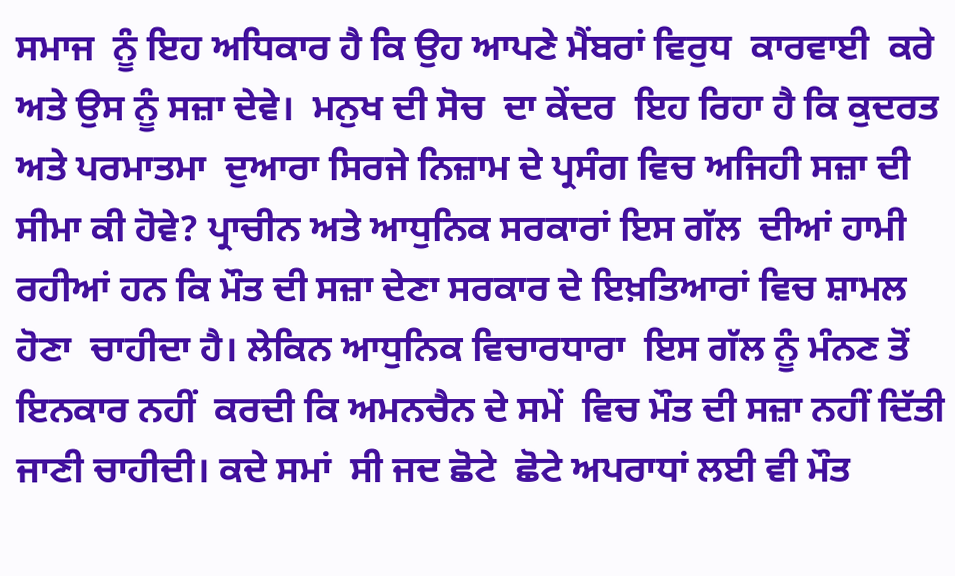ਸਮਾਜ  ਨੂੰ ਇਹ ਅਧਿਕਾਰ ਹੈ ਕਿ ਉਹ ਆਪਣੇ ਮੈਂਬਰਾਂ ਵਿਰੁਧ  ਕਾਰਵਾਈ  ਕਰੇ ਅਤੇ ਉਸ ਨੂੰ ਸਜ਼ਾ ਦੇਵੇ।  ਮਨੁਖ ਦੀ ਸੋਚ  ਦਾ ਕੇਂਦਰ  ਇਹ ਰਿਹਾ ਹੈ ਕਿ ਕੁਦਰਤ  ਅਤੇ ਪਰਮਾਤਮਾ  ਦੁਆਰਾ ਸਿਰਜੇ ਨਿਜ਼ਾਮ ਦੇ ਪ੍ਰਸੰਗ ਵਿਚ ਅਜਿਹੀ ਸਜ਼ਾ ਦੀ ਸੀਮਾ ਕੀ ਹੋਵੇ? ਪ੍ਰਾਚੀਨ ਅਤੇ ਆਧੁਨਿਕ ਸਰਕਾਰਾਂ ਇਸ ਗੱਲ  ਦੀਆਂ ਹਾਮੀ ਰਹੀਆਂ ਹਨ ਕਿ ਮੌਤ ਦੀ ਸਜ਼ਾ ਦੇਣਾ ਸਰਕਾਰ ਦੇ ਇਖ਼ਤਿਆਰਾਂ ਵਿਚ ਸ਼ਾਮਲ ਹੋਣਾ  ਚਾਹੀਦਾ ਹੈ। ਲੇਕਿਨ ਆਧੁਨਿਕ ਵਿਚਾਰਧਾਰਾ  ਇਸ ਗੱਲ ਨੂੰ ਮੰਨਣ ਤੋਂ ਇਨਕਾਰ ਨਹੀਂ  ਕਰਦੀ ਕਿ ਅਮਨਚੈਨ ਦੇ ਸਮੇਂ  ਵਿਚ ਮੌਤ ਦੀ ਸਜ਼ਾ ਨਹੀਂ ਦਿੱਤੀ ਜਾਣੀ ਚਾਹੀਦੀ। ਕਦੇ ਸਮਾਂ  ਸੀ ਜਦ ਛੋਟੇ  ਛੋਟੇ ਅਪਰਾਧਾਂ ਲਈ ਵੀ ਮੌਤ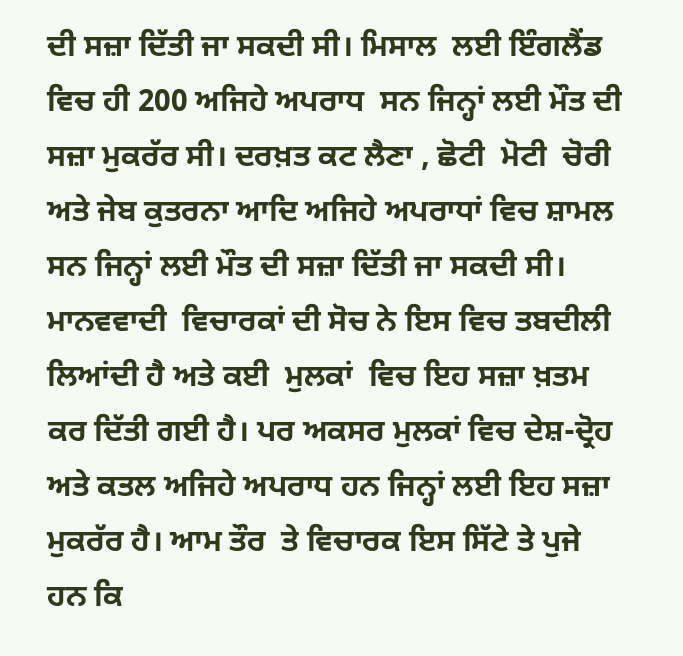ਦੀ ਸਜ਼ਾ ਦਿੱਤੀ ਜਾ ਸਕਦੀ ਸੀ। ਮਿਸਾਲ  ਲਈ ਇੰਗਲੈਂਡ ਵਿਚ ਹੀ 200 ਅਜਿਹੇ ਅਪਰਾਧ  ਸਨ ਜਿਨ੍ਹਾਂ ਲਈ ਮੌਤ ਦੀ ਸਜ਼ਾ ਮੁਕਰੱਰ ਸੀ। ਦਰਖ਼ਤ ਕਟ ਲੈਣਾ , ਛੋਟੀ  ਮੋਟੀ  ਚੋਰੀ  ਅਤੇ ਜੇਬ ਕੁਤਰਨਾ ਆਦਿ ਅਜਿਹੇ ਅਪਰਾਧਾਂ ਵਿਚ ਸ਼ਾਮਲ ਸਨ ਜਿਨ੍ਹਾਂ ਲਈ ਮੌਤ ਦੀ ਸਜ਼ਾ ਦਿੱਤੀ ਜਾ ਸਕਦੀ ਸੀ। ਮਾਨਵਵਾਦੀ  ਵਿਚਾਰਕਾਂ ਦੀ ਸੋਚ ਨੇ ਇਸ ਵਿਚ ਤਬਦੀਲੀ ਲਿਆਂਦੀ ਹੈ ਅਤੇ ਕਈ  ਮੁਲਕਾਂ  ਵਿਚ ਇਹ ਸਜ਼ਾ ਖ਼ਤਮ ਕਰ ਦਿੱਤੀ ਗਈ ਹੈ। ਪਰ ਅਕਸਰ ਮੁਲਕਾਂ ਵਿਚ ਦੇਸ਼-ਦ੍ਰੋਹ ਅਤੇ ਕਤਲ ਅਜਿਹੇ ਅਪਰਾਧ ਹਨ ਜਿਨ੍ਹਾਂ ਲਈ ਇਹ ਸਜ਼ਾ ਮੁਕਰੱਰ ਹੈ। ਆਮ ਤੌਰ  ਤੇ ਵਿਚਾਰਕ ਇਸ ਸਿੱਟੇ ਤੇ ਪੁਜੇ  ਹਨ ਕਿ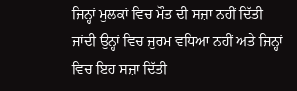ਜਿਨ੍ਹਾਂ ਮੁਲਕਾਂ ਵਿਚ ਮੌਤ ਦੀ ਸਜ਼ਾ ਨਹੀਂ ਦਿੱਤੀ ਜਾਂਦੀ ਉਨ੍ਹਾਂ ਵਿਚ ਜੁਰਮ ਵਧਿਆ ਨਹੀਂ ਅਤੇ ਜਿਨ੍ਹਾਂ ਵਿਚ ਇਹ ਸਜ਼ਾ ਦਿੱਤੀ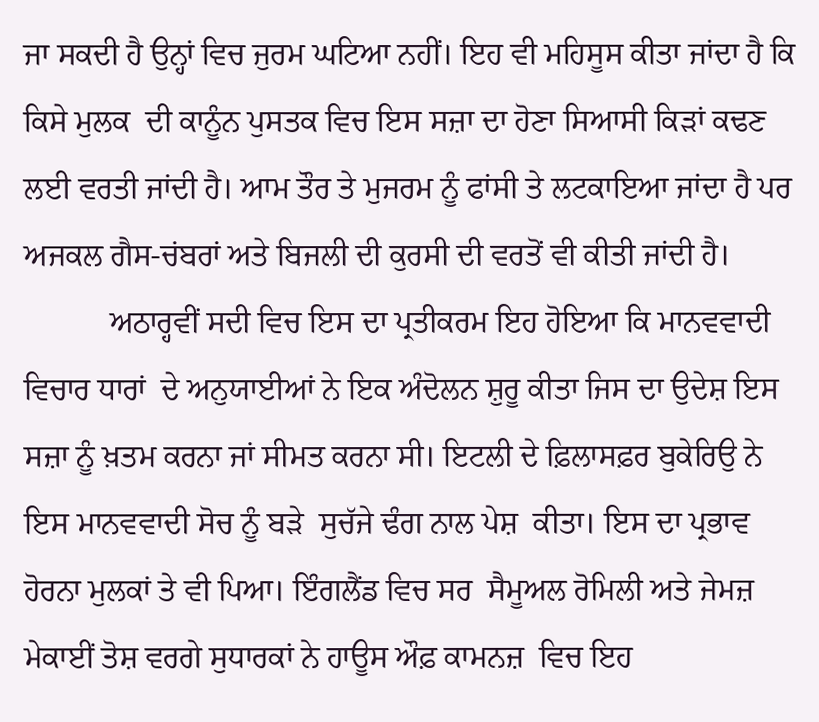ਜਾ ਸਕਦੀ ਹੈ ਉਨ੍ਹਾਂ ਵਿਚ ਜੁਰਮ ਘਟਿਆ ਨਹੀਂ। ਇਹ ਵੀ ਮਹਿਸੂਸ ਕੀਤਾ ਜਾਂਦਾ ਹੈ ਕਿ ਕਿਸੇ ਮੁਲਕ  ਦੀ ਕਾਨੂੰਨ ਪੁਸਤਕ ਵਿਚ ਇਸ ਸਜ਼ਾ ਦਾ ਹੋਣਾ ਸਿਆਸੀ ਕਿੜਾਂ ਕਢਣ  ਲਈ ਵਰਤੀ ਜਾਂਦੀ ਹੈ। ਆਮ ਤੌਰ ਤੇ ਮੁਜਰਮ ਨੂੰ ਫਾਂਸੀ ਤੇ ਲਟਕਾਇਆ ਜਾਂਦਾ ਹੈ ਪਰ ਅਜਕਲ ਗੈਸ-ਚਂਬਰਾਂ ਅਤੇ ਬਿਜਲੀ ਦੀ ਕੁਰਸੀ ਦੀ ਵਰਤੋਂ ਵੀ ਕੀਤੀ ਜਾਂਦੀ ਹੈ।
           ਅਠਾਰ੍ਹਵੀਂ ਸਦੀ ਵਿਚ ਇਸ ਦਾ ਪ੍ਰਤੀਕਰਮ ਇਹ ਹੋਇਆ ਕਿ ਮਾਨਵਵਾਦੀ ਵਿਚਾਰ ਧਾਰਾਂ  ਦੇ ਅਨੁਯਾਈਆਂ ਨੇ ਇਕ ਅੰਦੋਲਨ ਸ਼ੁਰੂ ਕੀਤਾ ਜਿਸ ਦਾ ਉਦੇਸ਼ ਇਸ ਸਜ਼ਾ ਨੂੰ ਖ਼ਤਮ ਕਰਨਾ ਜਾਂ ਸੀਮਤ ਕਰਨਾ ਸੀ। ਇਟਲੀ ਦੇ ਫ਼ਿਲਾਸਫ਼ਰ ਬੁਕੇਰਿਉ ਨੇ ਇਸ ਮਾਨਵਵਾਦੀ ਸੋਚ ਨੂੰ ਬੜੇ  ਸੁਚੱਜੇ ਢੰਗ ਨਾਲ ਪੇਸ਼  ਕੀਤਾ। ਇਸ ਦਾ ਪ੍ਰਭਾਵ  ਹੋਰਨਾ ਮੁਲਕਾਂ ਤੇ ਵੀ ਪਿਆ। ਇੰਗਲੈਂਡ ਵਿਚ ਸਰ  ਸੈਮੂਅਲ ਰੋਮਿਲੀ ਅਤੇ ਜੇਮਜ਼ ਮੇਕਾਈਂ ਤੋਸ਼ ਵਰਗੇ ਸੁਧਾਰਕਾਂ ਨੇ ਹਾਊਸ ਔਫ਼ ਕਾਮਨਜ਼  ਵਿਚ ਇਹ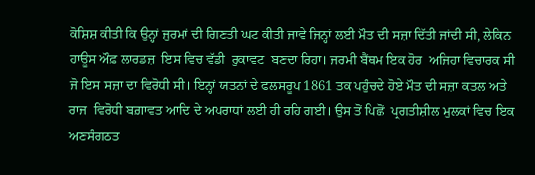ਕੋਸ਼ਿਸ਼ ਕੀਤੀ ਕਿ ਉਨ੍ਹਾਂ ਜੁਰਮਾਂ ਦੀ ਗਿਣਤੀ ਘਟ ਕੀਤੀ ਜਾਵੇ ਜਿਨ੍ਹਾਂ ਲਈ ਮੌਤ ਦੀ ਸਜ਼ਾ ਦਿੱਤੀ ਜਾਂਦੀ ਸੀ, ਲੇਕਿਨ ਹਾਊਸ ਔਫ਼ ਲਾਰਡਜ਼  ਇਸ ਵਿਚ ਵੱਡੀ  ਰੁਕਾਵਟ  ਬਣਦਾ ਰਿਹਾ। ਜਰਮੀ ਬੈਂਥਮ ਇਕ ਹੋਰ  ਅਜਿਹਾ ਵਿਚਾਰਕ ਸੀ ਜੋ ਇਸ ਸਜ਼ਾ ਦਾ ਵਿਰੋਧੀ ਸੀ। ਇਨ੍ਹਾਂ ਯਤਨਾਂ ਦੇ ਫਲਸਰੂਪ 1861 ਤਕ ਪਹੁੰਚਦੇ ਹੋਏ ਮੌਤ ਦੀ ਸਜ਼ਾ ਕਤਲ ਅਤੇ ਰਾਜ  ਵਿਰੋਧੀ ਬਗ਼ਾਵਤ ਆਦਿ ਦੇ ਅਪਰਾਧਾਂ ਲਈ ਹੀ ਰਹਿ ਗਈ। ਉਸ ਤੋਂ ਪਿਛੋਂ  ਪ੍ਰਗਤੀਸ਼ੀਲ ਮੁਲਕਾਂ ਵਿਚ ਇਕ ਅਣਸੰਗਠਤ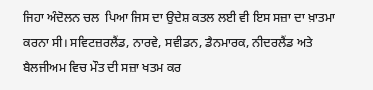ਜਿਹਾ ਅੰਦੋਲਨ ਚਲ  ਪਿਆ ਜਿਸ ਦਾ ਉਦੇਸ਼ ਕਤਲ ਲਈ ਵੀ ਇਸ ਸਜ਼ਾ ਦਾ ਖ਼ਾਤਮਾ ਕਰਨਾ ਸੀ। ਸਵਿਟਜ਼ਰਲੈਂਡ, ਨਾਰਵੇ, ਸਵੀਡਨ, ਡੈਨਮਾਰਕ, ਨੀਦਰਲੈਂਡ ਅਤੇ ਬੈਲਜੀਅਮ ਵਿਚ ਮੌਤ ਦੀ ਸਜ਼ਾ ਖਤਮ ਕਰ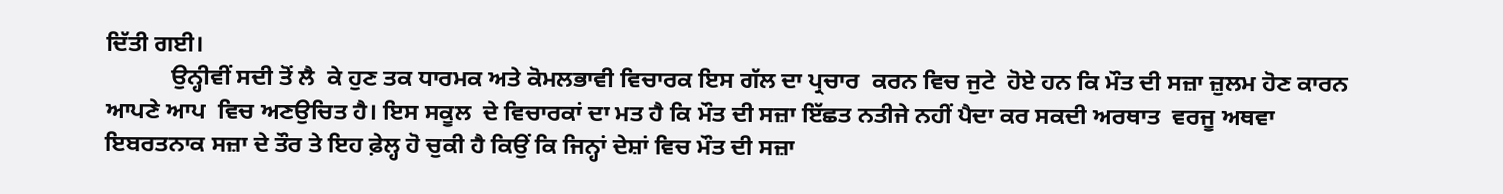ਦਿੱਤੀ ਗਈ।
           ਉਨ੍ਹੀਵੀਂ ਸਦੀ ਤੋਂ ਲੈ  ਕੇ ਹੁਣ ਤਕ ਧਾਰਮਕ ਅਤੇ ਕੋਮਲਭਾਵੀ ਵਿਚਾਰਕ ਇਸ ਗੱਲ ਦਾ ਪ੍ਰਚਾਰ  ਕਰਨ ਵਿਚ ਜੁਟੇ  ਹੋਏ ਹਨ ਕਿ ਮੌਤ ਦੀ ਸਜ਼ਾ ਜ਼ੁਲਮ ਹੋਣ ਕਾਰਨ ਆਪਣੇ ਆਪ  ਵਿਚ ਅਣਉਚਿਤ ਹੈ। ਇਸ ਸਕੂਲ  ਦੇ ਵਿਚਾਰਕਾਂ ਦਾ ਮਤ ਹੈ ਕਿ ਮੌਤ ਦੀ ਸਜ਼ਾ ਇੱਛਤ ਨਤੀਜੇ ਨਹੀਂ ਪੈਦਾ ਕਰ ਸਕਦੀ ਅਰਥਾਤ  ਵਰਜੂ ਅਥਵਾ ਇਬਰਤਨਾਕ ਸਜ਼ਾ ਦੇ ਤੌਰ ਤੇ ਇਹ ਫ਼ੇਲ੍ਹ ਹੋ ਚੁਕੀ ਹੈ ਕਿਉਂ ਕਿ ਜਿਨ੍ਹਾਂ ਦੇਸ਼ਾਂ ਵਿਚ ਮੌਤ ਦੀ ਸਜ਼ਾ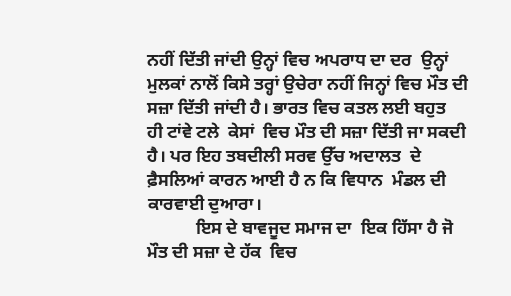ਨਹੀਂ ਦਿੱਤੀ ਜਾਂਦੀ ਉਨ੍ਹਾਂ ਵਿਚ ਅਪਰਾਧ ਦਾ ਦਰ  ਉਨ੍ਹਾਂ ਮੁਲਕਾਂ ਨਾਲੋਂ ਕਿਸੇ ਤਰ੍ਹਾਂ ਉਚੇਰਾ ਨਹੀਂ ਜਿਨ੍ਹਾਂ ਵਿਚ ਮੌਤ ਦੀ ਸਜ਼ਾ ਦਿੱਤੀ ਜਾਂਦੀ ਹੈ। ਭਾਰਤ ਵਿਚ ਕਤਲ ਲਈ ਬਹੁਤ  ਹੀ ਟਾਂਵੇ ਟਲੇ  ਕੇਸਾਂ  ਵਿਚ ਮੌਤ ਦੀ ਸਜ਼ਾ ਦਿੱਤੀ ਜਾ ਸਕਦੀ ਹੈ। ਪਰ ਇਹ ਤਬਦੀਲੀ ਸਰਵ ਉੱਚ ਅਦਾਲਤ  ਦੇ ਫ਼ੈਸਲਿਆਂ ਕਾਰਨ ਆਈ ਹੈ ਨ ਕਿ ਵਿਧਾਨ  ਮੰਡਲ ਦੀ ਕਾਰਵਾਈ ਦੁਆਰਾ।
           ਇਸ ਦੇ ਬਾਵਜੂਦ ਸਮਾਜ ਦਾ  ਇਕ ਹਿੱਸਾ ਹੈ ਜੋ ਮੌਤ ਦੀ ਸਜ਼ਾ ਦੇ ਹੱਕ  ਵਿਚ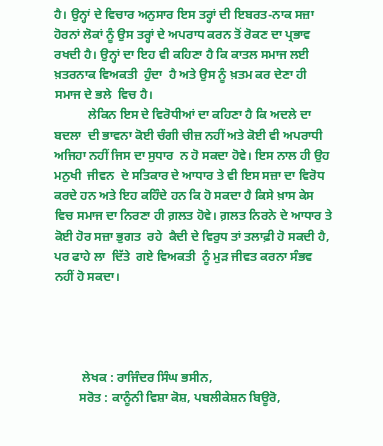ਹੈ। ਉਨ੍ਹਾਂ ਦੇ ਵਿਚਾਰ ਅਨੁਸਾਰ ਇਸ ਤਰ੍ਹਾਂ ਦੀ ਇਬਰਤ-ਨਾਕ ਸਜ਼ਾ ਹੋਰਨਾਂ ਲੋਕਾਂ ਨੂੰ ਉਸ ਤਰ੍ਹਾਂ ਦੇ ਅਪਰਾਧ ਕਰਨ ਤੋਂ ਰੋਕਣ ਦਾ ਪ੍ਰਭਾਵ ਰਖਦੀ ਹੈ। ਉਨ੍ਹਾਂ ਦਾ ਇਹ ਵੀ ਕਹਿਣਾ ਹੈ ਕਿ ਕਾਤਲ ਸਮਾਜ ਲਈ ਖ਼ਤਰਨਾਕ ਵਿਅਕਤੀ  ਹੁੰਦਾ  ਹੈ ਅਤੇ ਉਸ ਨੂੰ ਖ਼ਤਮ ਕਰ ਦੇਣਾ ਹੀ ਸਮਾਜ ਦੇ ਭਲੇ  ਵਿਚ ਹੈ।
           ਲੇਕਿਨ ਇਸ ਦੇ ਵਿਰੋਧੀਆਂ ਦਾ ਕਹਿਣਾ ਹੈ ਕਿ ਅਦਲੇ ਦਾ ਬਦਲਾ  ਦੀ ਭਾਵਨਾ ਕੋਈ ਚੰਗੀ ਚੀਜ਼ ਨਹੀਂ ਅਤੇ ਕੋਈ ਵੀ ਅਪਰਾਧੀ ਅਜਿਹਾ ਨਹੀਂ ਜਿਸ ਦਾ ਸੁਧਾਰ  ਨ ਹੋ ਸਕਦਾ ਹੋਵੇ। ਇਸ ਨਾਲ ਹੀ ਉਹ ਮਨੁਖੀ  ਜੀਵਨ  ਦੇ ਸਤਿਕਾਰ ਦੇ ਆਧਾਰ ਤੇ ਵੀ ਇਸ ਸਜ਼ਾ ਦਾ ਵਿਰੋਧ ਕਰਦੇ ਹਨ ਅਤੇ ਇਹ ਕਹਿੰਦੇ ਹਨ ਕਿ ਹੋ ਸਕਦਾ ਹੈ ਕਿਸੇ ਖ਼ਾਸ ਕੇਸ  ਵਿਚ ਸਮਾਜ ਦਾ ਨਿਰਣਾ ਹੀ ਗ਼ਲਤ ਹੋਵੇ। ਗ਼ਲਤ ਨਿਰਨੇ ਦੇ ਆਧਾਰ ਤੇ ਕੋਈ ਹੋਰ ਸਜ਼ਾ ਭੁਗਤ  ਰਹੇ  ਕੈਦੀ ਦੇ ਵਿਰੁਧ ਤਾਂ ਤਲਾਫ਼ੀ ਹੋ ਸਕਦੀ ਹੈ, ਪਰ ਫਾਹੇ ਲਾ  ਦਿੱਤੇ  ਗਏ ਵਿਅਕਤੀ  ਨੂੰ ਮੁੜ ਜੀਵਤ ਕਰਨਾ ਸੰਭਵ ਨਹੀਂ ਹੋ ਸਕਦਾ।




         ਲੇਖਕ : ਰਾਜਿੰਦਰ ਸਿੰਘ ਭਸੀਨ,
        ਸਰੋਤ : ਕਾਨੂੰਨੀ ਵਿਸ਼ਾ ਕੋਸ਼, ਪਬਲੀਕੇਸ਼ਨ ਬਿਊਰੋ,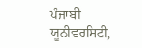ਪੰਜਾਬੀ ਯੂਨੀਵਰਸਿਟੀ,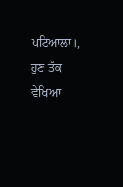ਪਟਿਆਲਾ।, ਹੁਣ ਤੱਕ ਵੇਖਿਆ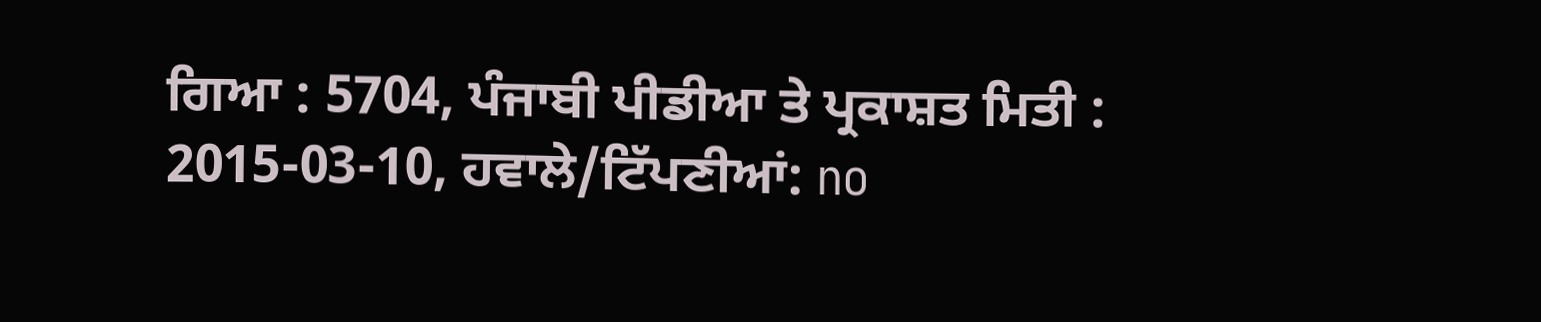ਗਿਆ : 5704, ਪੰਜਾਬੀ ਪੀਡੀਆ ਤੇ ਪ੍ਰਕਾਸ਼ਤ ਮਿਤੀ : 2015-03-10, ਹਵਾਲੇ/ਟਿੱਪਣੀਆਂ: no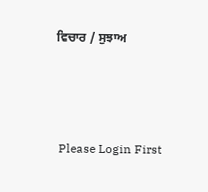ਵਿਚਾਰ / ਸੁਝਾਅ



 Please Login First